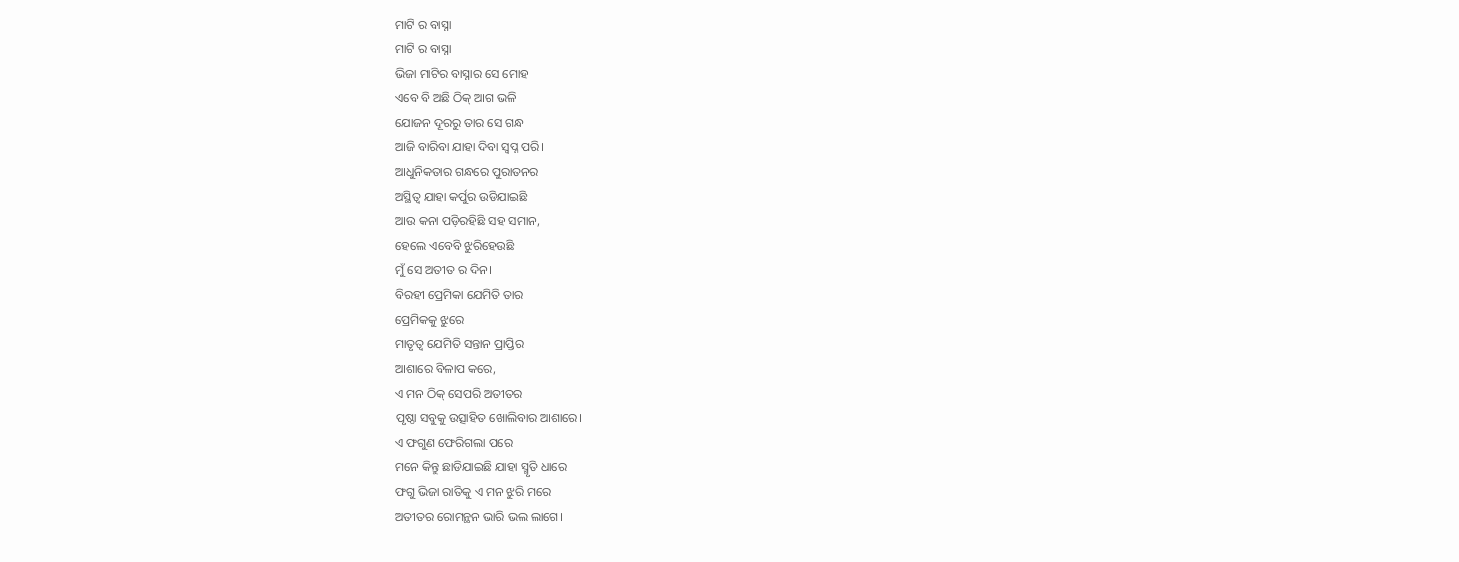ମାଟି ର ବାସ୍ନା
ମାଟି ର ବାସ୍ନା
ଭିଜା ମାଟିର ବାସ୍ନାର ସେ ମୋହ
ଏବେ ବି ଅଛି ଠିକ୍ ଆଗ ଭଳି
ଯୋଜନ ଦୂରରୁ ତାର ସେ ଗନ୍ଧ
ଆଜି ବାରିବା ଯାହା ଦିବା ସ୍ବପ୍ନ ପରି।
ଆଧୁନିକତାର ଗନ୍ଧରେ ପୁରାତନର
ଅସ୍ଥିତ୍ଵ ଯାହା କର୍ପୁର ଉଡିଯାଇଛି
ଆଉ କନା ପଡ଼ିରହିଛି ସହ ସମାନ,
ହେଲେ ଏବେବି ଝୁରିହେଉଛି
ମୁଁ ସେ ଅତୀତ ର ଦିନ।
ବିରହୀ ପ୍ରେମିକା ଯେମିତି ତାର
ପ୍ରେମିକକୁ ଝୁରେ
ମାତୃତ୍ଵ ଯେମିତି ସନ୍ତାନ ପ୍ରାପ୍ତିର
ଆଶାରେ ବିଳାପ କରେ,
ଏ ମନ ଠିକ୍ ସେପରି ଅତୀତର
ପୃଷ୍ଠା ସବୁକୁ ଉତ୍ସାହିତ ଖୋଲିବାର ଆଶାରେ।
ଏ ଫଗୁଣ ଫେରିଗଲା ପରେ
ମନେ କିନ୍ତୁ ଛାଡିଯାଇଛି ଯାହା ସ୍ମୃତି ଧାରେ
ଫଗୁ ଭିଜା ରାତିକୁ ଏ ମନ ଝୁରି ମରେ
ଅତୀତର ରୋମନ୍ଥନ ଭାରି ଭଲ ଲାଗେ।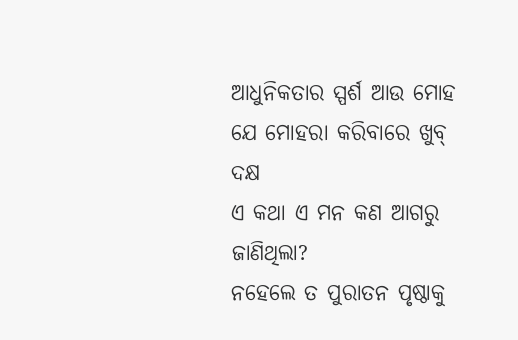ଆଧୁନିକତାର ସ୍ପର୍ଶ ଆଉ ମୋହ
ଯେ ମୋହରା କରିବାରେ ଖୁବ୍ ଦକ୍ଷ
ଏ କଥା ଏ ମନ କଣ ଆଗରୁ ଜାଣିଥିଲା?
ନହେଲେ ତ ପୁରାତନ ପୃଷ୍ଠାକୁ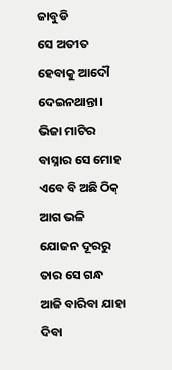ଜାବୁଡି
ସେ ଅତୀତ ହେବାକୁ ଆଦୌ ଦେଇନଥାନ୍ତା।
ଭିଜା ମାଟିର ବାସ୍ନାର ସେ ମୋହ
ଏବେ ବି ଅଛି ଠିକ୍ ଆଗ ଭଳି
ଯୋଜନ ଦୂରରୁ ତାର ସେ ଗନ୍ଧ
ଆଜି ବାରିବା ଯାହା ଦିବା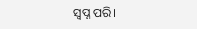ସ୍ବପ୍ନ ପରି।